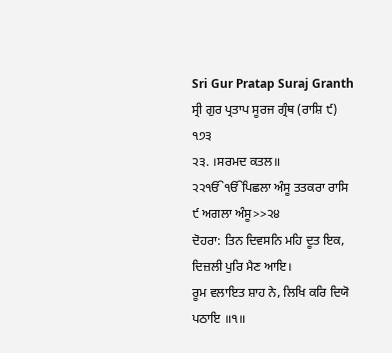Sri Gur Pratap Suraj Granth
ਸ੍ਰੀ ਗੁਰ ਪ੍ਰਤਾਪ ਸੂਰਜ ਗ੍ਰੰਥ (ਰਾਸ਼ਿ ੯) ੧੭੩
੨੩. ।ਸਰਮਦ ਕਤਲ॥
੨੨ੴੴਪਿਛਲਾ ਅੰਸੂ ਤਤਕਰਾ ਰਾਸਿ ੯ ਅਗਲਾ ਅੰਸੂ>>੨੪
ਦੋਹਰਾ: ਤਿਨ ਦਿਵਸਨਿ ਮਹਿ ਦੂਤ ਇਕ, ਦਿਜ਼ਲੀ ਪੁਰਿ ਮੈਣ ਆਇ।
ਰੂਮ ਵਲਾਇਤ ਸ਼ਾਹ ਨੇ, ਲਿਖਿ ਕਰਿ ਦਿਯੋ ਪਠਾਇ ॥੧॥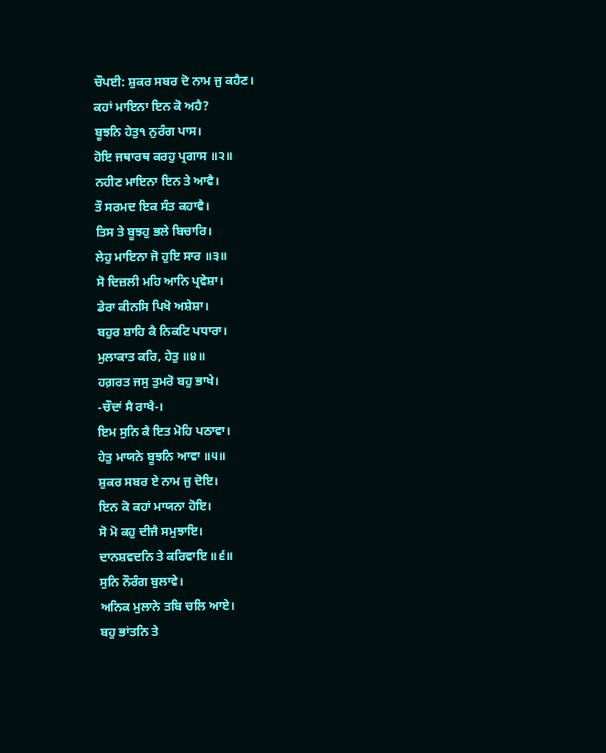ਚੌਪਈ: ਸ਼ੁਕਰ ਸਬਰ ਦੋ ਨਾਮ ਜੁ ਕਹੈਣ।
ਕਹਾਂ ਮਾਇਨਾ ਇਨ ਕੋ ਅਹੈ?
ਬੂਝਨਿ ਹੇਤੁ੧ ਨੁਰੰਗ ਪਾਸ।
ਹੋਇ ਜਥਾਰਥ ਕਰਹੁ ਪ੍ਰਗਾਸ ॥੨॥
ਨਹੀਣ ਮਾਇਨਾ ਇਨ ਤੇ ਆਵੈ।
ਤੌ ਸਰਮਦ ਇਕ ਸੰਤ ਕਹਾਵੈ।
ਤਿਸ ਤੇ ਬੂਝਹੁ ਭਲੇ ਬਿਚਾਰਿ।
ਲੇਹੁ ਮਾਇਨਾ ਜੋ ਹੁਇ ਸਾਰ ॥੩॥
ਸੋ ਦਿਜ਼ਲੀ ਮਹਿ ਆਨਿ ਪ੍ਰਵੇਸ਼ਾ।
ਡੇਰਾ ਕੀਨਸਿ ਪਿਖੋ ਅਸ਼ੇਸ਼ਾ।
ਬਹੁਰ ਸ਼ਾਹਿ ਕੈ ਨਿਕਟਿ ਪਧਾਰਾ।
ਮੁਲਾਕਾਤ ਕਰਿ, ਹੇਤੁ ॥੪॥
ਹਗ਼ਰਤ ਜਸੁ ਤੁਮਰੋ ਬਹੁ ਭਾਖੇ।
-ਚੌਦਾਂ ਸੈ ਰਾਖੈ-।
ਇਮ ਸੁਨਿ ਕੈ ਇਤ ਮੋਹਿ ਪਠਾਵਾ।
ਹੇਤੁ ਮਾਯਨੇ ਬੂਝਨਿ ਆਵਾ ॥੫॥
ਸ਼ੁਕਰ ਸਬਰ ਏ ਨਾਮ ਜੁ ਦੋਇ।
ਇਨ ਕੋ ਕਹਾਂ ਮਾਯਨਾ ਹੋਇ।
ਸੋ ਮੋ ਕਹੁ ਦੀਜੈ ਸਮੁਝਾਇ।
ਦਾਨਸ਼ਵਦਨਿ ਤੇ ਕਰਿਵਾਇ ॥੬॥
ਸੁਨਿ ਨੌਰੰਗ ਬੁਲਾਵੇ।
ਅਨਿਕ ਮੁਲਾਨੇ ਤਬਿ ਚਲਿ ਆਏ।
ਬਹੁ ਭਾਂਤਨਿ ਤੇ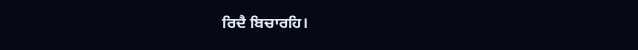ਰਿਦੈ ਬਿਚਾਰਹਿ।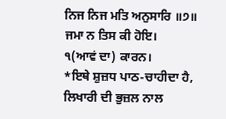ਨਿਜ ਨਿਜ ਮਤਿ ਅਨੁਸਾਰਿ ॥੭॥
ਜਮਾ ਨ ਤਿਸ ਕੀ ਹੋਇ।
੧(ਆਵਂ ਦਾ) ਕਾਰਨ।
*ਇਥੇ ਸ਼ੁਜ਼ਧ ਪਾਠ-ਚਾਹੀਦਾ ਹੈ, ਲਿਖਾਰੀ ਦੀ ਭੁਜ਼ਲ ਨਾਲ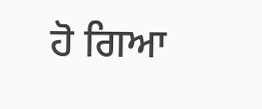ਹੋ ਗਿਆ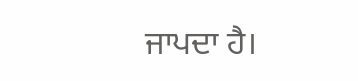ਜਾਪਦਾ ਹੈ।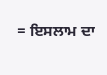= ਇਸਲਾਮ ਦਾ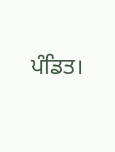ਪੰਡਿਤ।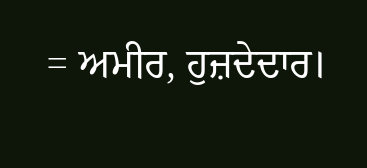= ਅਮੀਰ, ਹੁਜ਼ਦੇਦਾਰ।